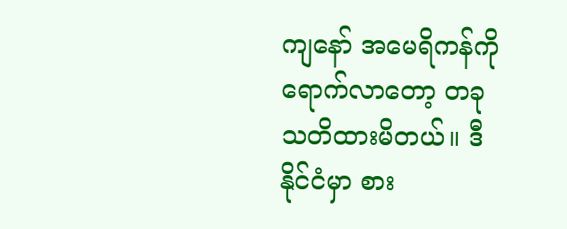ကျနော် အမေရိကန်ကို ရောက်လာတော့ တခု သတိထားမိတယ်။ ဒီနိုင်ငံမှာ စား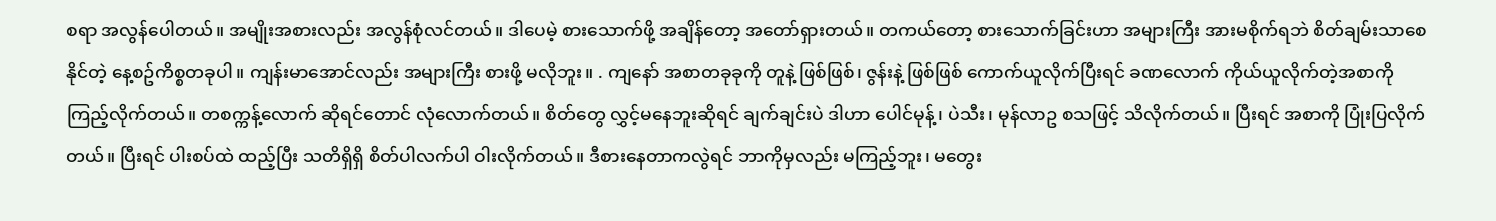စရာ အလွန်ပေါတယ်။ အမျိုးအစားလည်း အလွန်စုံလင်တယ်။ ဒါပေမဲ့ စားသောက်ဖို့ အချိန်တော့ အတော်ရှားတယ်။ တကယ်တော့ စားသောက်ခြင်းဟာ အများကြီး အားမစိုက်ရဘဲ စိတ်ချမ်းသာစေနိုင်တဲ့ နေ့စဥ်ကိစ္စတခုပါ။ ကျန်းမာအောင်လည်း အများကြီး စားဖို့ မလိုဘူး။ . ကျနော် အစာတခုခုကို တူနဲ့ ဖြစ်ဖြစ်၊ ဇွန်းနဲ့ ဖြစ်ဖြစ် ကောက်ယူလိုက်ပြီးရင် ခဏလောက် ကိုယ်ယူလိုက်တဲ့အစာကို ကြည့်လိုက်တယ်။ တစက္ကန့်လောက် ဆိုရင်တောင် လုံလောက်တယ်။ စိတ်တွေ လွှင့်မနေဘူးဆိုရင် ချက်ချင်းပဲ ဒါဟာ ပေါင်မုန့်၊ ပဲသီး၊ မုန်လာဥ စသဖြင့် သိလိုက်တယ်။ ပြီးရင် အစာကို ပြုံးပြလိုက်တယ်။ ပြီးရင် ပါးစပ်ထဲ ထည့်ပြီး သတိရှိရှိ စိတ်ပါလက်ပါ ဝါးလိုက်တယ်။ ဒီစားနေတာကလွဲရင် ဘာကိုမှလည်း မကြည့်ဘူး၊ မတွေး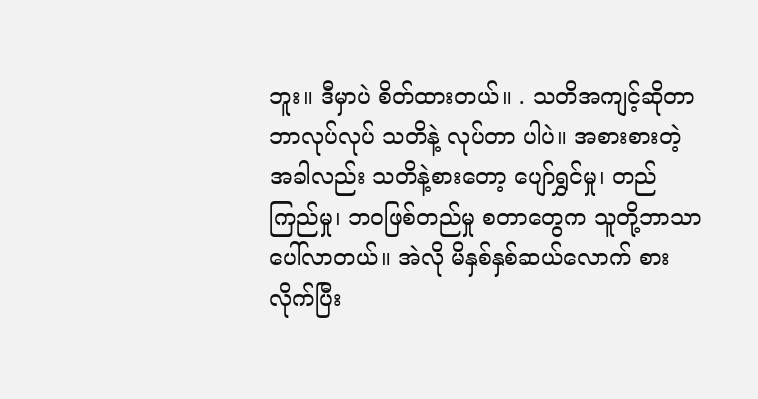ဘူး။ ဒီမှာပဲ စိတ်ထားတယ်။ . သတိအကျင့်ဆိုတာ ဘာလုပ်လုပ် သတိနဲ့ လုပ်တာ ပါပဲ။ အစားစားတဲ့အခါလည်း သတိနဲ့စားတော့ ပျော်ရွှင်မှု၊ တည်ကြည်မှု၊ ဘဝဖြစ်တည်မှု စတာတွေက သူတို့ဘာသာ ပေါ်လာတယ်။ အဲလို မိနှစ်နှစ်ဆယ်လောက် စားလိုက်ပြီး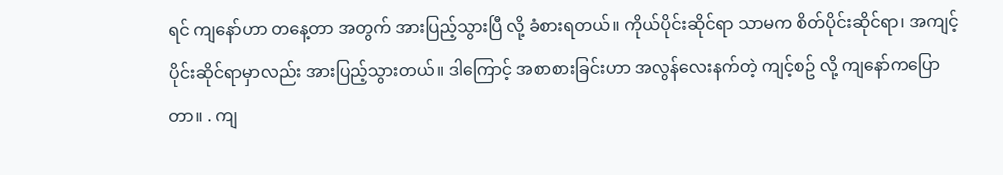ရင် ကျနော်ဟာ တနေ့တာ အတွက် အားပြည့်သွားပြီ လို့ ခံစားရတယ်။ ကိုယ်ပိုင်းဆိုင်ရာ သာမက စိတ်ပိုင်းဆိုင်ရာ၊ အကျင့်ပိုင်းဆိုင်ရာမှာလည်း အားပြည့်သွားတယ်။ ဒါကြောင့် အစာစားခြင်းဟာ အလွန်လေးနက်တဲ့ ကျင့်စဥ် လို့ ကျနော်ကပြောတာ။ . ကျ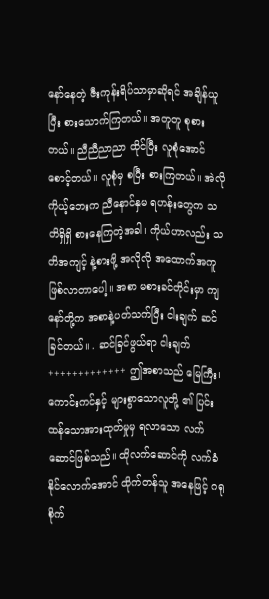နော်နေတဲ့ ဇီးကုန်းရိပ်သာမှာဆိုရင် အချိန်ယူပြီး စားသောက်ကြတယ်။ အတူတူ စုစားတယ်။ ညီညီညာညာ ထိုင်ပြီး လူစုံအောင် စောင့်တယ်။ လူစုံမှ စပြီး စားကြတယ်။ အဲလို ကိုယ့်ဘေးက ညီနောင်နှမ ရဟန်းတွေက သတိရှိရှိ စားနေကြတဲ့အခါ၊ ကိုယ်ဟာလည်း သတိအကျင့် နဲ့စားဖို့ အလိုလို အထောက်အကူ ဖြစ်လာတာပေါ့။ အစာ မစားခင်တိုင်းမှာ ကျနော်တို့က အစာနဲ့ပတ်သက်ပြီး ငါးချက် ဆင်ခြင်တယ်။ . ဆင်ခြင်ဖွယ်ရာ ငါးချက် +++++++++++++ ဤအစာသည် မြေကြီး၊ ကောင်းကင်နှင့် များစွာသောလူတို့ ၏ ပြင်းထန်သောအားထုတ်မှုမှ ရလာသော လက်ဆောင်ဖြစ်သည်။ ထိုလက်ဆောင်ကို လက်ခံနိုင်လောက်အောင် ထိုက်တန်သူ အနေဖြင့် ဂရုစိုက်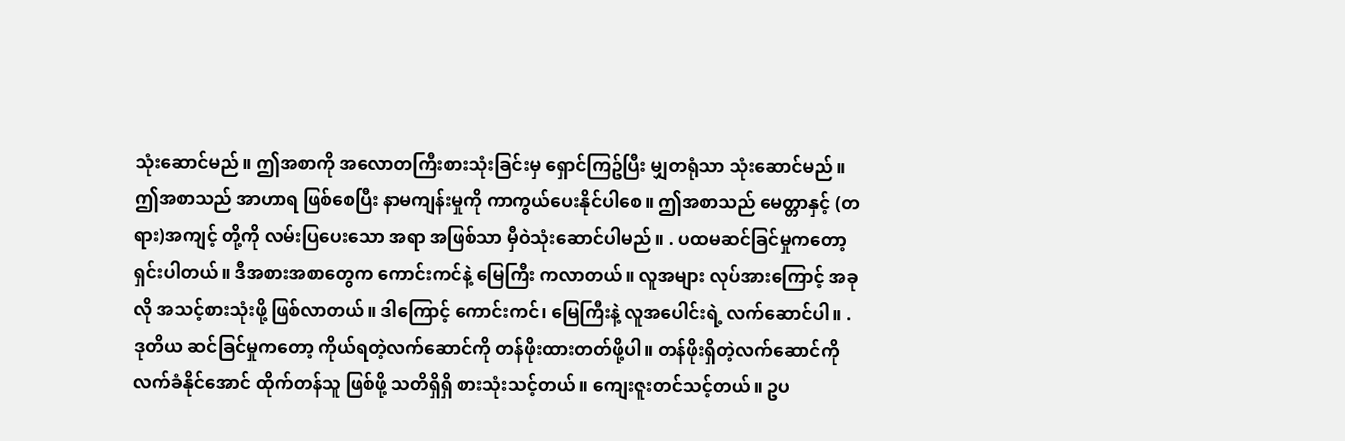သုံးဆောင်မည်။ ဤအစာကို အလောတကြီးစားသုံးခြင်းမှ ရှောင်ကြဥ်ပြီး မျှတရုံသာ သုံးဆောင်မည်။ ဤအစာသည် အာဟာရ ဖြစ်စေပြီး နာမကျန်းမှုကို ကာကွယ်ပေးနိုင်ပါစေ။ ဤအစာသည် မေတ္တာနှင့် (တရား)အကျင့် တို့ကို လမ်းပြပေးသော အရာ အဖြစ်သာ မှီဝဲသုံးဆောင်ပါမည်။ . ပထမဆင်ခြင်မှုကတော့ ရှင်းပါတယ်။ ဒီအစားအစာတွေက ကောင်းကင်နဲ့ မြေကြီး ကလာတယ်။ လူအများ လုပ်အားကြောင့် အခုလို အသင့်စားသုံးဖို့ ဖြစ်လာတယ်။ ဒါကြောင့် ကောင်းကင်၊ မြေကြီးနဲ့ လူအပေါင်းရဲ့ လက်ဆောင်ပါ။ . ဒုတိယ ဆင်ခြင်မှုကတော့ ကိုယ်ရတဲ့လက်ဆောင်ကို တန်ဖိုးထားတတ်ဖို့ပါ။ တန်ဖိုးရှိတဲ့လက်ဆောင်ကို လက်ခံနိုင်အောင် ထိုက်တန်သူ ဖြစ်ဖို့ သတိရှိရှိ စားသုံးသင့်တယ်။ ကျေးဇူးတင်သင့်တယ်။ ဥပ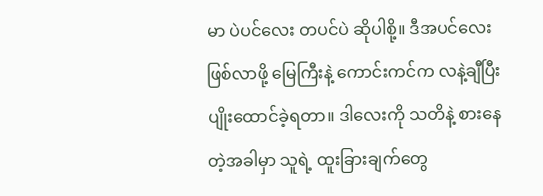မာ ပဲပင်လေး တပင်ပဲ ဆိုပါစို့။ ဒီအပင်လေး ဖြစ်လာဖို့ မြေကြီးနဲ့ ကောင်းကင်က လနဲ့ချီပြီး ပျိုးထောင်ခဲ့ရတာ။ ဒါလေးကို သတိနဲ့ စားနေတဲ့အခါမှာ သူရဲ့ ထူးခြားချက်တွေ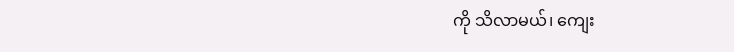ကို သိလာမယ်၊ ကျေး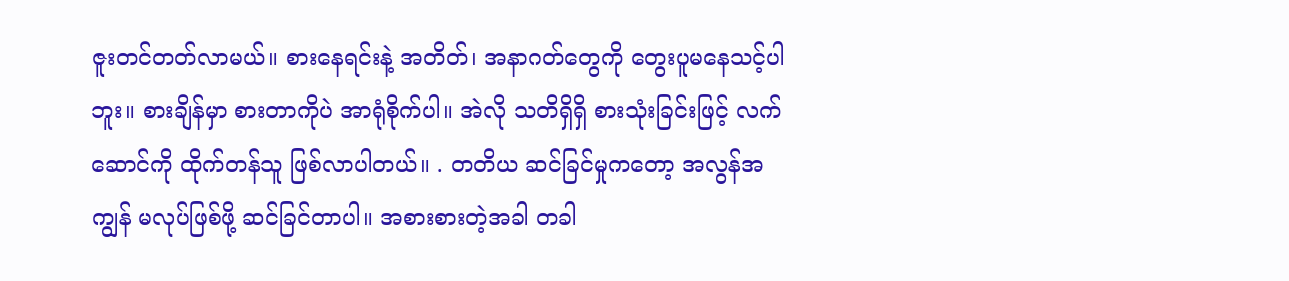ဇူးတင်တတ်လာမယ်။ စားနေရင်းနဲ့ အတိတ်၊ အနာဂတ်တွေကို တွေးပူမနေသင့်ပါဘူး။ စားချိန်မှာ စားတာကိုပဲ အာရုံစိုက်ပါ။ အဲလို သတိရှိရှိ စားသုံးခြင်းဖြင့် လက်ဆောင်ကို ထိုက်တန်သူ ဖြစ်လာပါတယ်။ . တတိယ ဆင်ခြင်မှုကတော့ အလွန်အကျွန် မလုပ်ဖြစ်ဖို့ ဆင်ခြင်တာပါ။ အစားစားတဲ့အခါ တခါ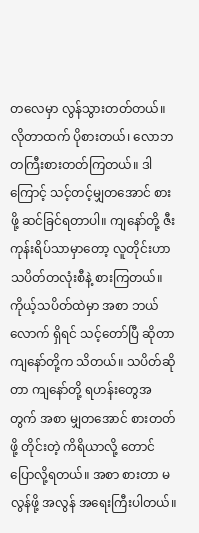တလေမှာ လွန်သွားတတ်တယ်။ လိုတာထက် ပိုစားတယ်၊ လောဘတကြီးစားတတ်ကြတယ်။ ဒါကြောင့် သင့်တင့်မျှတအောင် စားဖို့ ဆင်ခြင်ရတာပါ။ ကျနော်တို့ ဇီးကုန်းရိပ်သာမှာတော့ လူတိုင်းဟာ သပိတ်တလုံးစီနဲ့ စားကြတယ်။ ကိုယ့်သပိတ်ထဲမှာ အစာ ဘယ်လောက် ရှိရင် သင့်တော်ပြီ ဆိုတာ ကျနော်တို့က သိတယ်။ သပိတ်ဆိုတာ ကျနော်တို့ ရဟန်းတွေအတွက် အစာ မျှတအောင် စားတတ်ဖို့ တိုင်းတဲ့ ကိရိယာလို့ တောင် ပြောလို့ရတယ်။ အစာ စားတာ မလွန်ဖို့ အလွန် အရေးကြီးပါတယ်။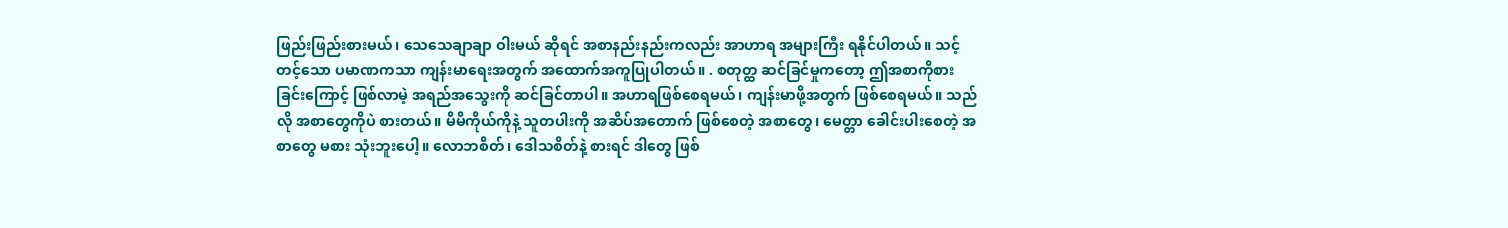ဖြည်းဖြည်းစားမယ်၊ သေသေချာချာ ဝါးမယ် ဆိုရင် အစာနည်းနည်းကလည်း အာဟာရ အများကြီး ရနိုင်ပါတယ်။ သင့်တင့်သော ပမာဏကသာ ကျန်းမာရေးအတွက် အထောက်အကူပြုပါတယ်။ . စတုတ္ထ ဆင်ခြင်မှုကတော့ ဤအစာကိုစားခြင်းကြောင့် ဖြစ်လာမဲ့ အရည်အသွေးကို ဆင်ခြင်တာပါ။ အဟာရဖြစ်စေရမယ်၊ ကျန်းမာဖို့အတွက် ဖြစ်စေရမယ်။ သည်လို အစာတွေကိုပဲ စားတယ်။ မိမိကိုယ်ကိုနဲ့ သူတပါးကို အဆိပ်အတောက် ဖြစ်စေတဲ့ အစာတွေ၊ မေတ္တာ ခေါင်းပါးစေတဲ့ အစာတွေ မစား သုံးဘူးပေါ့။ လောဘစိတ်၊ ဒေါသစိတ်နဲ့ စားရင် ဒါတွေ ဖြစ်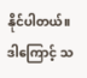နိုင်ပါတယ်။ ဒါကြောင့် သ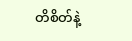တိစိတ်နဲ့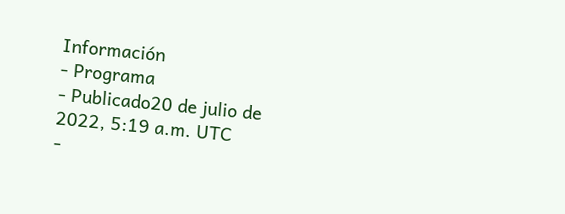Información
- Programa
- Publicado20 de julio de 2022, 5:19 a.m. UTC
-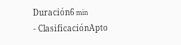Duración6 min
- ClasificaciónApto